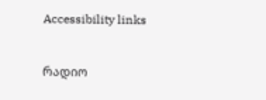Accessibility links

რადიო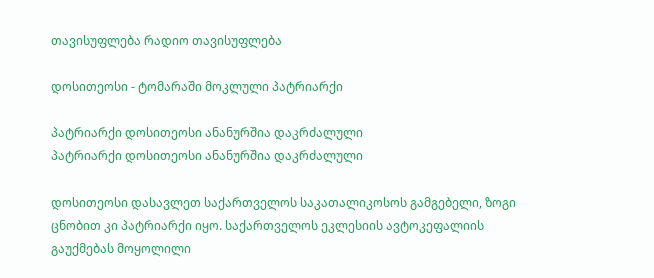თავისუფლება რადიო თავისუფლება

დოსითეოსი - ტომარაში მოკლული პატრიარქი

პატრიარქი დოსითეოსი ანანურშია დაკრძალული
პატრიარქი დოსითეოსი ანანურშია დაკრძალული

დოსითეოსი დასავლეთ საქართველოს საკათალიკოსოს გამგებელი, ზოგი ცნობით კი პატრიარქი იყო. საქართველოს ეკლესიის ავტოკეფალიის გაუქმებას მოყოლილი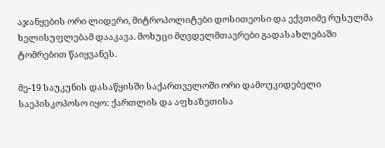აჯანყების ორი ლიდერი, მიტროპოლიტები დოსითეოსი და ექვთიმე რუსულმა ხელისუფლებამ დააკავა. მოხუცი მღვდელმთავრები გადასახლებაში ტომრებით წაიყვანეს.

მე-19 საუკუნის დასაწყისში საქართველოში ორი დამოუკიდებელი საეპისკოპოსო იყო: ქართლის და აფხაზეთისა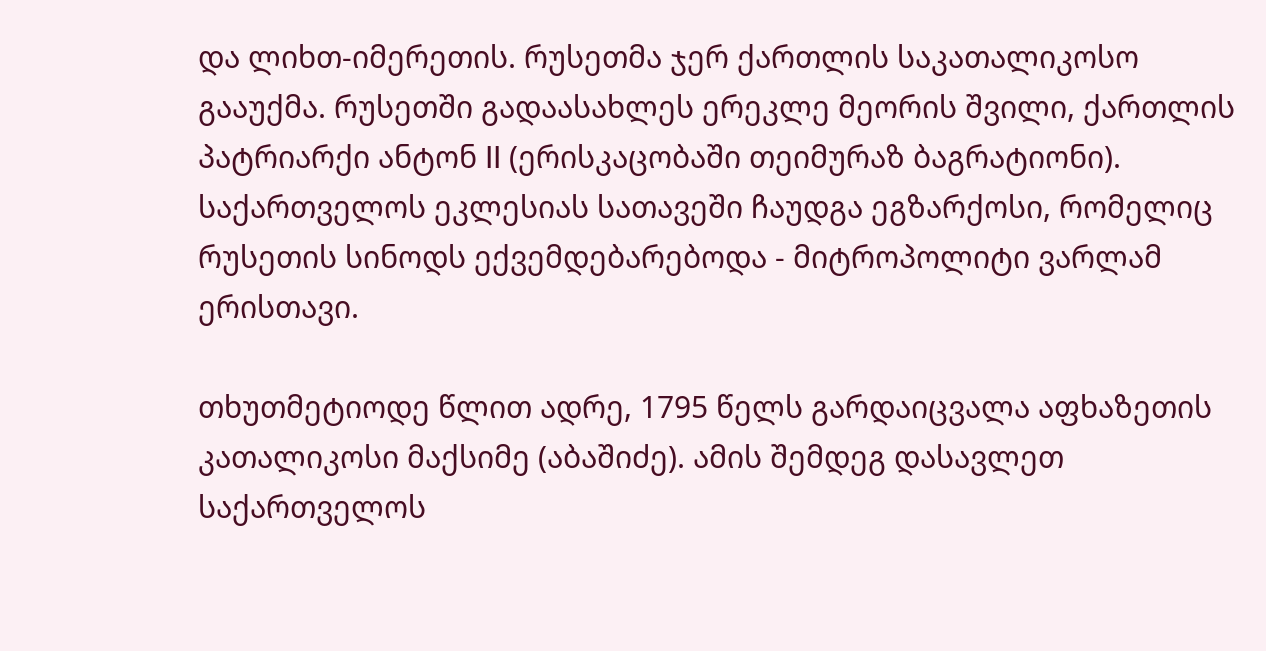და ლიხთ-იმერეთის. რუსეთმა ჯერ ქართლის საკათალიკოსო გააუქმა. რუსეთში გადაასახლეს ერეკლე მეორის შვილი, ქართლის პატრიარქი ანტონ II (ერისკაცობაში თეიმურაზ ბაგრატიონი). საქართველოს ეკლესიას სათავეში ჩაუდგა ეგზარქოსი, რომელიც რუსეთის სინოდს ექვემდებარებოდა - მიტროპოლიტი ვარლამ ერისთავი.

თხუთმეტიოდე წლით ადრე, 1795 წელს გარდაიცვალა აფხაზეთის კათალიკოსი მაქსიმე (აბაშიძე). ამის შემდეგ დასავლეთ საქართველოს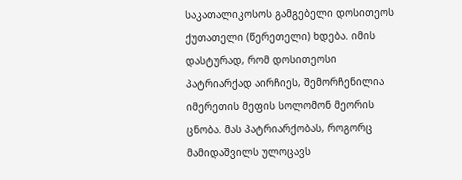საკათალიკოსოს გამგებელი დოსითეოს ქუთათელი (წერეთელი) ხდება. იმის დასტურად, რომ დოსითეოსი პატრიარქად აირჩიეს, შემორჩენილია იმერეთის მეფის სოლომონ მეორის ცნობა. მას პატრიარქობას, როგორც მამიდაშვილს ულოცავს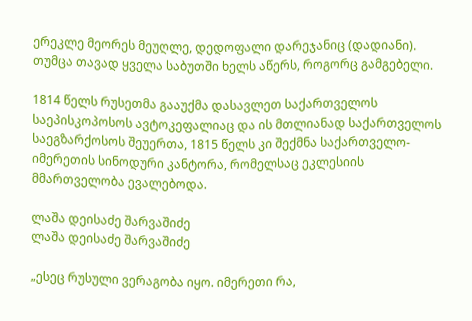ერეკლე მეორეს მეუღლე, დედოფალი დარეჯანიც (დადიანი). თუმცა თავად ყველა საბუთში ხელს აწერს, როგორც გამგებელი.

1814 წელს რუსეთმა გააუქმა დასავლეთ საქართველოს საეპისკოპოსოს ავტოკეფალიაც და ის მთლიანად საქართველოს საეგზარქოსოს შეუერთა, 1815 წელს კი შექმნა საქართველო-იმერეთის სინოდური კანტორა, რომელსაც ეკლესიის მმართველობა ევალებოდა.

ლაშა დეისაძე შარვაშიძე
ლაშა დეისაძე შარვაშიძე

„ესეც რუსული ვერაგობა იყო. იმერეთი რა,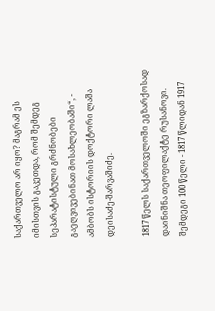საქართველო არ იყო? მაგრამ ეს იმისთვის გაკეთდა, რომ შემდეგ სეპარატისტული გრძნობები გაეღვივებინათ მოსახლეობაში“, - ამბობს ისტორიის დოქტორი ლაშა დეისაძე-შარვაშიძე.

1817 წელს საქართველოში ეგზარქოსად დაინიშნა თეოფილაქტე რუსანოვი. შემდეგი 100 წელი - 1817 წლიდან 1917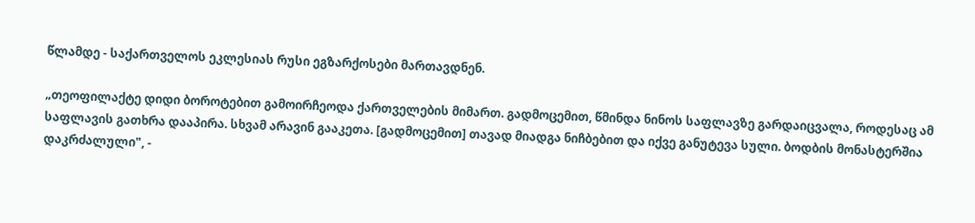წლამდე - საქართველოს ეკლესიას რუსი ეგზარქოსები მართავდნენ.

„თეოფილაქტე დიდი ბოროტებით გამოირჩეოდა ქართველების მიმართ. გადმოცემით, წმინდა ნინოს საფლავზე გარდაიცვალა, როდესაც ამ საფლავის გათხრა დააპირა. სხვამ არავინ გააკეთა. [გადმოცემით] თავად მიადგა ნიჩბებით და იქვე განუტევა სული. ბოდბის მონასტერშია დაკრძალული", -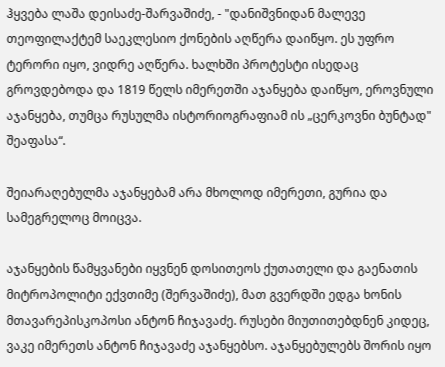ჰყვება ლაშა დეისაძე-შარვაშიძე, - "დანიშვნიდან მალევე თეოფილაქტემ საეკლესიო ქონების აღწერა დაიწყო. ეს უფრო ტერორი იყო, ვიდრე აღწერა. ხალხში პროტესტი ისედაც გროვდებოდა და 1819 წელს იმერეთში აჯანყება დაიწყო, ეროვნული აჯანყება, თუმცა რუსულმა ისტორიოგრაფიამ ის „ცერკოვნი ბუნტად" შეაფასა“.

შეიარაღებულმა აჯანყებამ არა მხოლოდ იმერეთი, გურია და სამეგრელოც მოიცვა.

აჯანყების წამყვანები იყვნენ დოსითეოს ქუთათელი და გაენათის მიტროპოლიტი ექვთიმე (შერვაშიძე), მათ გვერდში ედგა ხონის მთავარეპისკოპოსი ანტონ ჩიჯავაძე. რუსები მიუთითებდნენ კიდეც, ვაკე იმერეთს ანტონ ჩიჯავაძე აჯანყებსო. აჯანყებულებს შორის იყო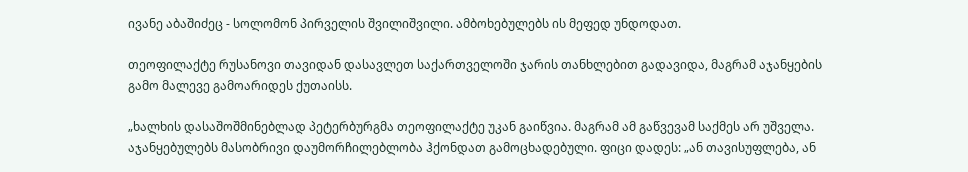ივანე აბაშიძეც - სოლომონ პირველის შვილიშვილი. ამბოხებულებს ის მეფედ უნდოდათ.

თეოფილაქტე რუსანოვი თავიდან დასავლეთ საქართველოში ჯარის თანხლებით გადავიდა, მაგრამ აჯანყების გამო მალევე გამოარიდეს ქუთაისს.

„ხალხის დასაშოშმინებლად პეტერბურგმა თეოფილაქტე უკან გაიწვია. მაგრამ ამ გაწვევამ საქმეს არ უშველა. აჯანყებულებს მასობრივი დაუმორჩილებლობა ჰქონდათ გამოცხადებული. ფიცი დადეს: „ან თავისუფლება, ან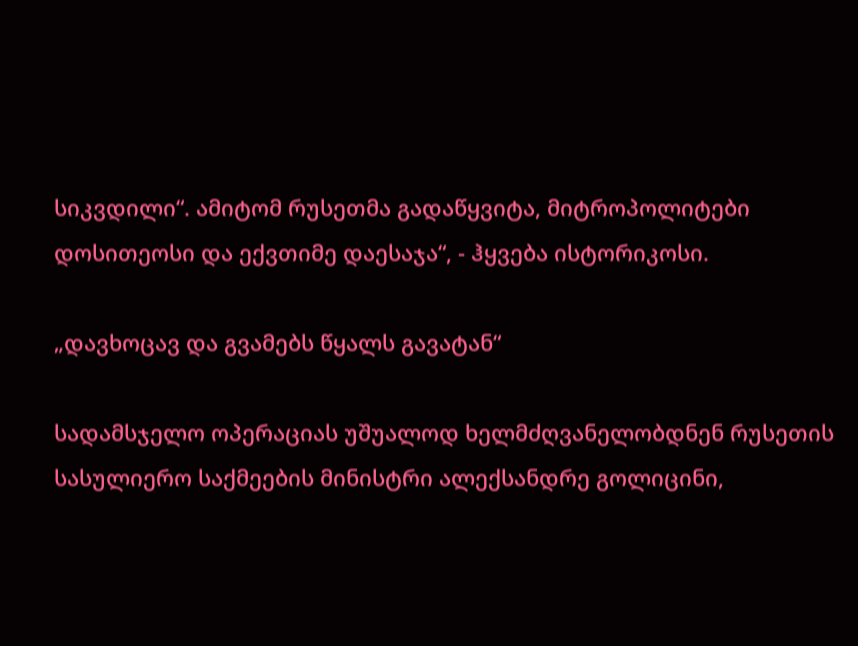სიკვდილი“. ამიტომ რუსეთმა გადაწყვიტა, მიტროპოლიტები დოსითეოსი და ექვთიმე დაესაჯა“, - ჰყვება ისტორიკოსი.

„დავხოცავ და გვამებს წყალს გავატან“

სადამსჯელო ოპერაციას უშუალოდ ხელმძღვანელობდნენ რუსეთის სასულიერო საქმეების მინისტრი ალექსანდრე გოლიცინი,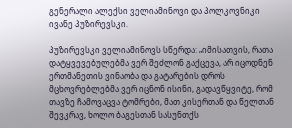გენერალი ალექსი ველიამინოვი და პოლკოვნიკი ივანე პუზირევსკი.

პუზირევსკი ველიამინოვს სწერდა: „იმისათვის, რათა დატყვევებულებმა ვერ შეძლონ გაქცევა, არ იცოდნენ ერთმანეთის ვინაობა და გატარების დროს მცხოვრებლებმა ვერ იცნონ ისინი, გადავწყვიტე, რომ თავზე ჩამოვაცვა ტომრები, მათ კისერთან და წელთან შევკრავ, ხოლო ბაგესთან სასუნთქს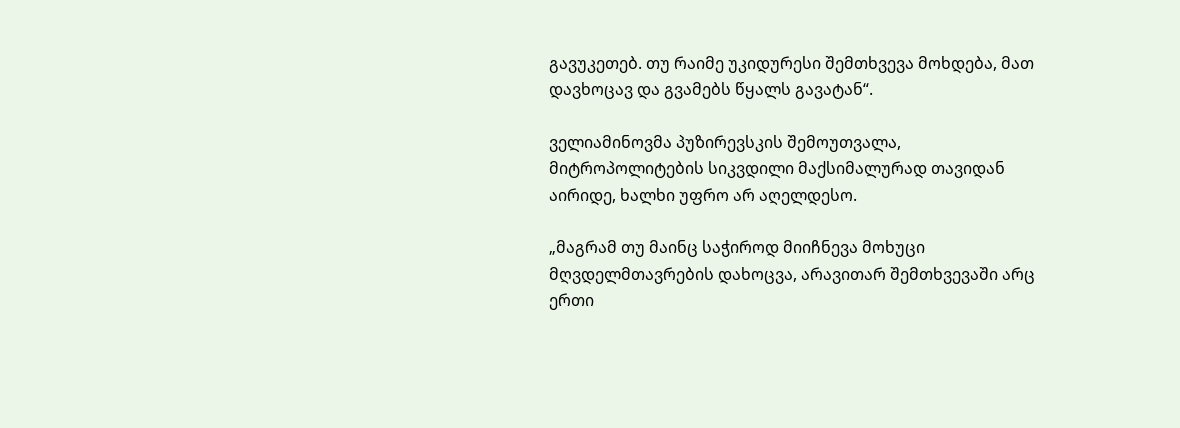გავუკეთებ. თუ რაიმე უკიდურესი შემთხვევა მოხდება, მათ დავხოცავ და გვამებს წყალს გავატან“.

ველიამინოვმა პუზირევსკის შემოუთვალა, მიტროპოლიტების სიკვდილი მაქსიმალურად თავიდან აირიდე, ხალხი უფრო არ აღელდესო.

„მაგრამ თუ მაინც საჭიროდ მიიჩნევა მოხუცი მღვდელმთავრების დახოცვა, არავითარ შემთხვევაში არც ერთი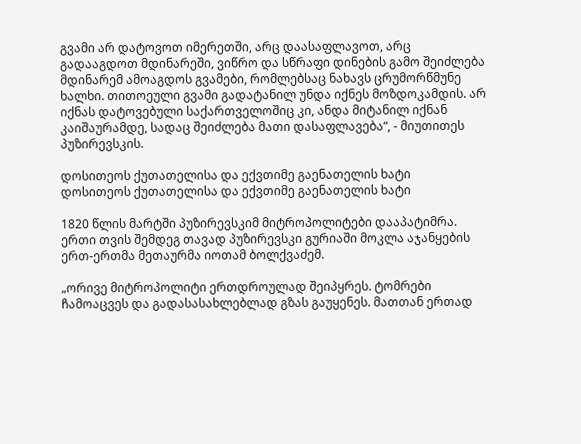გვამი არ დატოვოთ იმერეთში, არც დაასაფლავოთ, არც გადააგდოთ მდინარეში, ვიწრო და სწრაფი დინების გამო შეიძლება მდინარემ ამოაგდოს გვამები, რომლებსაც ნახავს ცრუმორწმუნე ხალხი. თითოეული გვამი გადატანილ უნდა იქნეს მოზდოკამდის. არ იქნას დატოვებული საქართველოშიც კი, ანდა მიტანილ იქნან კაიშაურამდე, სადაც შეიძლება მათი დასაფლავება“, - მიუთითეს პუზირევსკის.

დოსითეოს ქუთათელისა და ექვთიმე გაენათელის ხატი
დოსითეოს ქუთათელისა და ექვთიმე გაენათელის ხატი

1820 წლის მარტში პუზირევსკიმ მიტროპოლიტები დააპატიმრა. ერთი თვის შემდეგ თავად პუზირევსკი გურიაში მოკლა აჯანყების ერთ-ერთმა მეთაურმა იოთამ ბოლქვაძემ.

„ორივე მიტროპოლიტი ერთდროულად შეიპყრეს. ტომრები ჩამოაცვეს და გადასასახლებლად გზას გაუყენეს. მათთან ერთად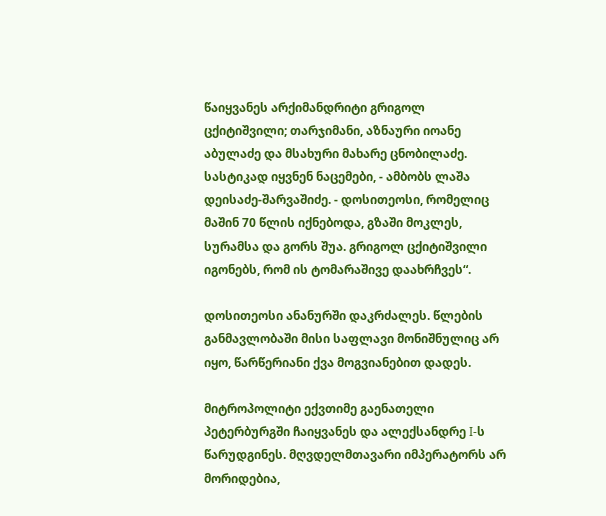წაიყვანეს არქიმანდრიტი გრიგოლ ცქიტიშვილი; თარჯიმანი, აზნაური იოანე აბულაძე და მსახური მახარე ცნობილაძე. სასტიკად იყვნენ ნაცემები, - ამბობს ლაშა დეისაძე-შარვაშიძე. - დოსითეოსი, რომელიც მაშინ 70 წლის იქნებოდა, გზაში მოკლეს, სურამსა და გორს შუა. გრიგოლ ცქიტიშვილი იგონებს, რომ ის ტომარაშივე დაახრჩვეს“.

დოსითეოსი ანანურში დაკრძალეს. წლების განმავლობაში მისი საფლავი მონიშნულიც არ იყო, წარწერიანი ქვა მოგვიანებით დადეს.

მიტროპოლიტი ექვთიმე გაენათელი პეტერბურგში ჩაიყვანეს და ალექსანდრე I-ს წარუდგინეს. მღვდელმთავარი იმპერატორს არ მორიდებია,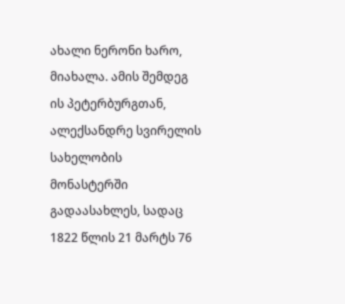ახალი ნერონი ხარო, მიახალა. ამის შემდეგ ის პეტერბურგთან, ალექსანდრე სვირელის სახელობის მონასტერში გადაასახლეს, სადაც 1822 წლის 21 მარტს 76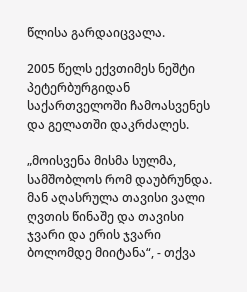წლისა გარდაიცვალა.

2005 წელს ექვთიმეს ნეშტი პეტერბურგიდან საქართველოში ჩამოასვენეს და გელათში დაკრძალეს.

„მოისვენა მისმა სულმა, სამშობლოს რომ დაუბრუნდა. მან აღასრულა თავისი ვალი ღვთის წინაშე და თავისი ჯვარი და ერის ჯვარი ბოლომდე მიიტანა“, - თქვა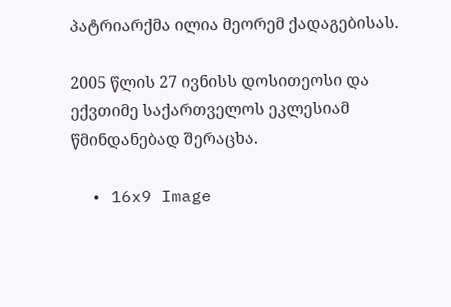პატრიარქმა ილია მეორემ ქადაგებისას.

2005 წლის 27 ივნისს დოსითეოსი და ექვთიმე საქართველოს ეკლესიამ წმინდანებად შერაცხა.

  • 16x9 Image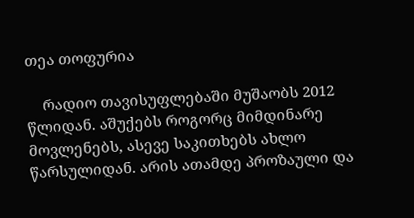თეა თოფურია

    რადიო თავისუფლებაში მუშაობს 2012 წლიდან. აშუქებს როგორც მიმდინარე მოვლენებს, ასევე საკითხებს ახლო წარსულიდან. არის ათამდე პროზაული და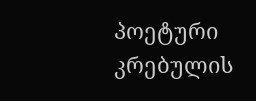პოეტური კრებულის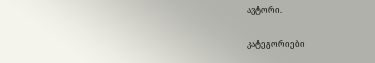ავტორი.

კატეგორიები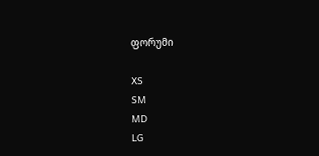ფორუმი

XS
SM
MD
LG